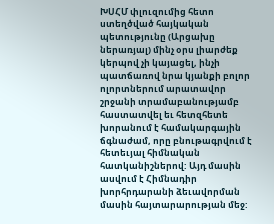ԽՍՀՄ փլուզումից հետո ստեղծված հայկական պետությունը (Արցախը ներառյալ) մինչ օրս լիարժեք կերպով չի կայացել, ինչի պատճառով նրա կյանքի բոլոր ոլորտներում արատավոր շրջանի տրամաբանությամբ հաստատվել եւ հետզհետե խորանում է համակարգային ճգնաժամ, որը բնութագրվում է հետեւյալ հիմնական հատկանիշներով: Այդ մասին ասվում է Հիմնադիր խորհրդարանի ձեւավորման մասին հայտարարության մեջ: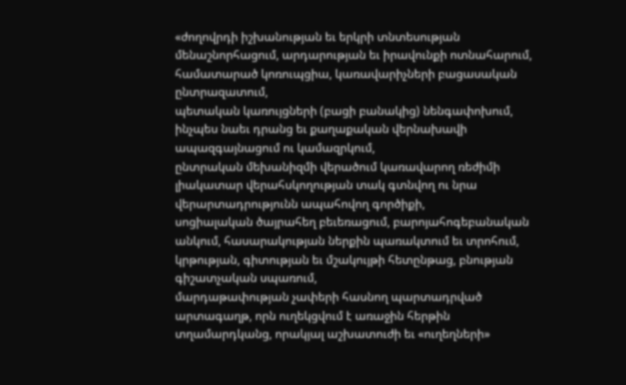«ժողովրդի իշխանության եւ երկրի տնտեսության մենաշնորհացում, արդարության եւ իրավունքի ոտնահարում, համատարած կոռուպցիա, կառավարիչների բացասական ընտրազատում,
պետական կառույցների (բացի բանակից) նենգափոխում, ինչպես նաեւ դրանց եւ քաղաքական վերնախավի ապազգայնացում ու կամազրկում,
ընտրական մեխանիզմի վերածում կառավարող ռեժիմի լիակատար վերահսկողության տակ գտնվող ու նրա վերարտադրությունն ապահովող գործիքի,
սոցիալական ծայրահեղ բեւեռացում, բարոյահոգեբանական անկում, հասարակության ներքին պառակտում եւ տրոհում, կրթության, գիտության եւ մշակույթի հետընթաց, բնության գիշատչական սպառում,
մարդաթափության չափերի հասնող պարտադրված արտագաղթ, որն ուղեկցվում է առաջին հերթին տղամարդկանց, որակյալ աշխատուժի եւ «ուղեղների»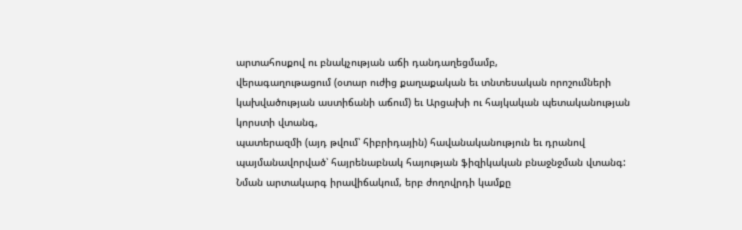արտահոսքով ու բնակչության աճի դանդաղեցմամբ,
վերագաղութացում (օտար ուժից քաղաքական եւ տնտեսական որոշումների կախվածության աստիճանի աճում) եւ Արցախի ու հայկական պետականության կորստի վտանգ,
պատերազմի (այդ թվում՝ հիբրիդային) հավանականություն եւ դրանով պայմանավորված՝ հայրենաբնակ հայության ֆիզիկական բնաջնջման վտանգ:
Նման արտակարգ իրավիճակում, երբ ժողովրդի կամքը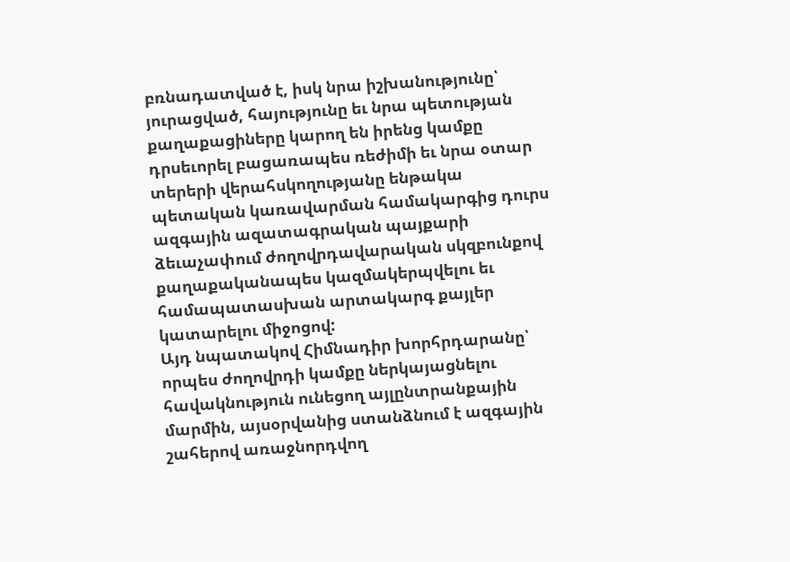բռնադատված է, իսկ նրա իշխանությունը՝ յուրացված, հայությունը եւ նրա պետության քաղաքացիները կարող են իրենց կամքը դրսեւորել բացառապես ռեժիմի եւ նրա օտար տերերի վերահսկողությանը ենթակա պետական կառավարման համակարգից դուրս ազգային ազատագրական պայքարի ձեւաչափում ժողովրդավարական սկզբունքով քաղաքականապես կազմակերպվելու եւ համապատասխան արտակարգ քայլեր կատարելու միջոցով:
Այդ նպատակով Հիմնադիր խորհրդարանը՝ որպես ժողովրդի կամքը ներկայացնելու հավակնություն ունեցող այլընտրանքային մարմին, այսօրվանից ստանձնում է ազգային շահերով առաջնորդվող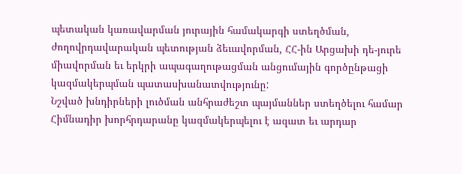պետական կառավարման յուրային համակարգի ստեղծման, ժողովրդավարական պետության ձեւավորման, ՀՀ-ին Արցախի դե-յուրե միավորման եւ երկրի ապագաղութացման անցումային գործընթացի կազմակերպման պատասխանատվությունը:
Նշված խնդիրների լուծման անհրաժեշտ պայմաններ ստեղծելու համար Հիմնադիր խորհրդարանը կազմակերպելու է ազատ եւ արդար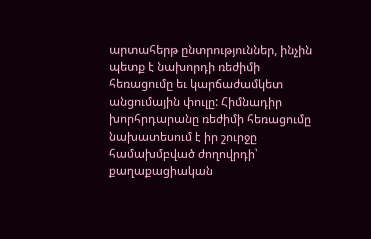արտահերթ ընտրություններ, ինչին պետք է նախորդի ռեժիմի հեռացումը եւ կարճաժամկետ անցումային փուլը: Հիմնադիր խորհրդարանը ռեժիմի հեռացումը նախատեսում է իր շուրջը համախմբված ժողովրդի՝ քաղաքացիական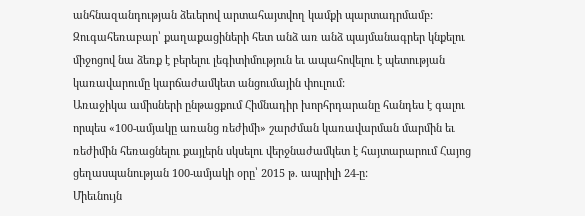անհնազանդության ձեւերով արտահայտվող կամքի պարտադրմամբ: Զուգահեռաբար՝ քաղաքացիների հետ անձ առ անձ պայմանագրեր կնքելու միջոցով նա ձեռք է բերելու լեգիտիմություն եւ ապահովելու է պետության կառավարումը կարճաժամկետ անցումային փուլում:
Առաջիկա ամիսների ընթացքում Հիմնադիր խորհրդարանը հանդես է գալու որպես «100-ամյակը առանց ռեժիմի» շարժման կառավարման մարմին եւ ռեժիմին հեռացնելու քայլերն սկսելու վերջնաժամկետ է հայտարարում Հայոց ցեղասպանության 100-ամյակի օրը՝ 2015 թ. ապրիլի 24-ը:
Միեւնույն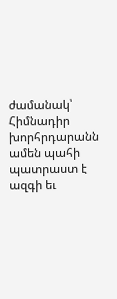ժամանակ՝ Հիմնադիր խորհրդարանն ամեն պահի պատրաստ է ազգի եւ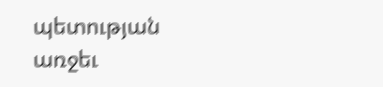պետության առջեւ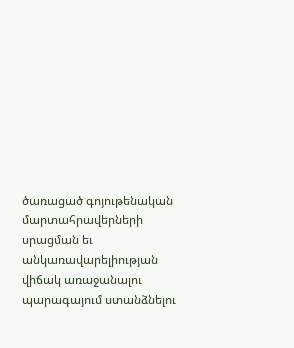ծառացած գոյութենական մարտահրավերների սրացման եւ անկառավարելիության վիճակ առաջանալու պարագայում ստանձնելու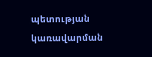պետության կառավարման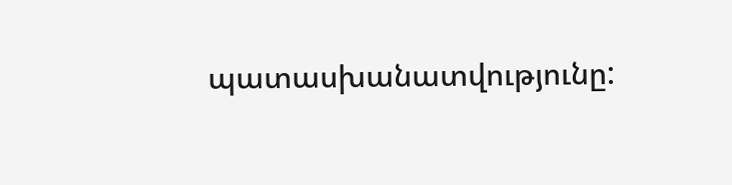պատասխանատվությունը: